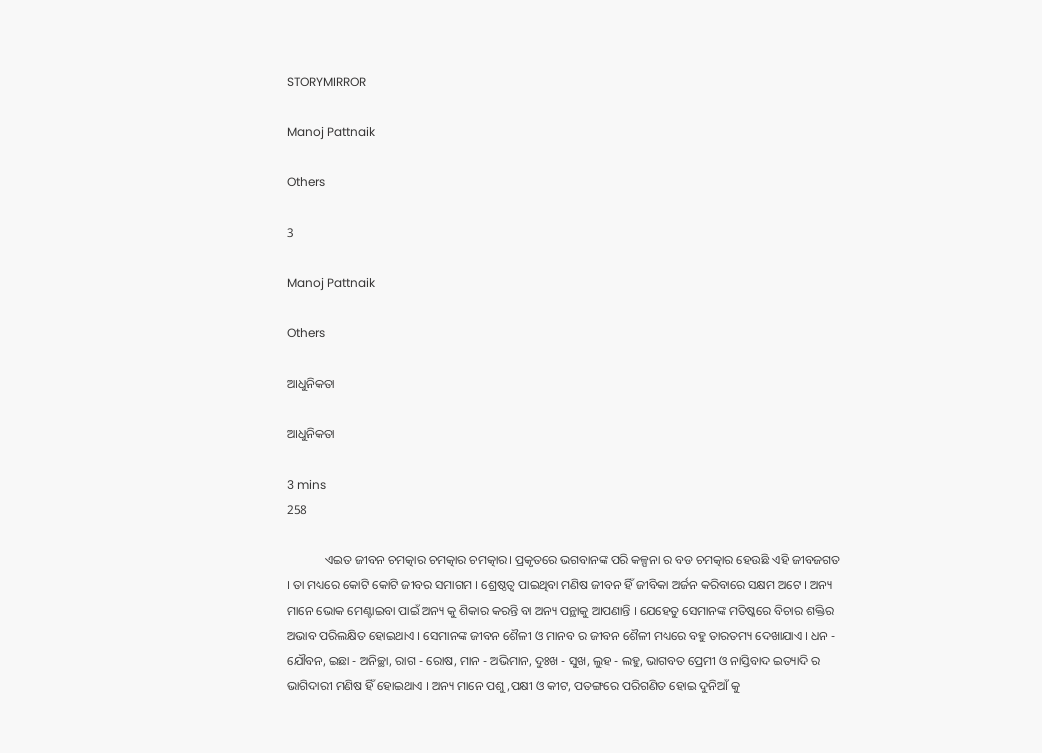STORYMIRROR

Manoj Pattnaik

Others

3

Manoj Pattnaik

Others

ଆଧୁନିକତା

ଆଧୁନିକତା

3 mins
258

            ଏଇତ ଜୀବନ ଚମତ୍କାର ଚମତ୍କାର ଚମତ୍କାର। ପ୍ରକୃତରେ ଭଗବାନଙ୍କ ପରି କଳ୍ପନା ର ବଡ ଚମତ୍କାର ହେଉଛି ଏହି ଜୀବଜଗତ । ତା ମଧ୍ୟରେ କୋଟି କୋଟି ଜୀବର ସମାଗମ । ଶ୍ରେଷ୍ଠତ୍ୱ ପାଇଥିବା ମଣିଷ ଜୀବନ ହିଁ ଜୀବିକା ଅର୍ଜନ କରିବାରେ ସକ୍ଷମ ଅଟେ । ଅନ୍ୟ ମାନେ ଭୋକ ମେଣ୍ଟାଇବା ପାଇଁ ଅନ୍ୟ କୁ ଶିକାର କରନ୍ତି ବା ଅନ୍ୟ ପନ୍ଥାକୁ ଆପଣାନ୍ତି । ଯେହେତୁ ସେମାନଙ୍କ ମତିଷ୍କରେ ବିଚାର ଶକ୍ତିର ଅଭାବ ପରିଲକ୍ଷିତ ହୋଇଥାଏ । ସେମାନଙ୍କ ଜୀବନ ଶୈଳୀ ଓ ମାନବ ର ଜୀବନ ଶୈଳୀ ମଧ୍ୟରେ ବହୁ ତାରତମ୍ୟ ଦେଖାଯାଏ । ଧନ - ଯୌବନ, ଇଛା - ଅନିଚ୍ଛା, ରାଗ - ରୋଷ, ମାନ - ଅଭିମାନ, ଦୁଃଖ - ସୁଖ, ଲୁହ - ଲହୁ, ଭାଗବତ ପ୍ରେମୀ ଓ ନାସ୍ତିବାଦ ଇତ୍ୟାଦି ର ଭାଗିଦାରୀ ମଣିଷ ହିଁ ହୋଇଥାଏ । ଅନ୍ୟ ମାନେ ପଶୁ ,ପକ୍ଷୀ ଓ କୀଟ, ପତଙ୍ଗରେ ପରିଗଣିତ ହୋଇ ଦୁନିଆଁ କୁ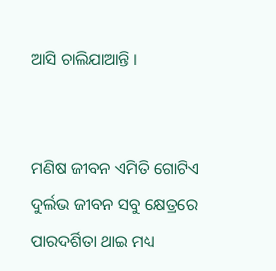ଆସି ଚାଲିଯାଆନ୍ତି ।


ମଣିଷ ଜୀବନ ଏମିତି ଗୋଟିଏ ଦୁର୍ଲଭ ଜୀବନ ସବୁ କ୍ଷେତ୍ରରେ ପାରଦର୍ଶିତା ଥାଇ ମଧ୍ୟ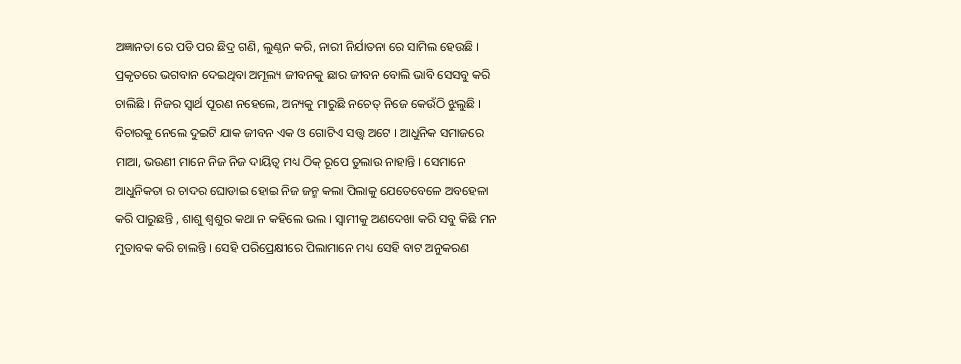ଅଜ୍ଞାନତା ରେ ପଡି ପର ଛିଦ୍ର ଗଣି, ଲୁଣ୍ଠନ କରି, ନାରୀ ନିର୍ଯାତନା ରେ ସାମିଲ ହେଉଛି । ପ୍ରକୃତରେ ଭଗବାନ ଦେଇଥିବା ଅମୂଲ୍ୟ ଜୀବନକୁ ଛାର ଜୀବନ ବୋଲି ଭାବି ସେସବୁ କରି ଚାଲିଛି । ନିଜର ସ୍ଵାର୍ଥ ପୂରଣ ନହେଲେ, ଅନ୍ୟକୁ ମାରୁଛି ନଚେତ୍ ନିଜେ କେଉଁଠି ଝୁଲୁଛି । ବିଚାରକୁ ନେଲେ ଦୁଇଟି ଯାକ ଜୀବନ ଏକ ଓ ଗୋଟିଏ ସତ୍ତ୍ଵ ଅଟେ । ଆଧୁନିକ ସମାଜରେ ମାଆ, ଭଉଣୀ ମାନେ ନିଜ ନିଜ ଦାୟିତ୍ଵ ମଧ୍ୟ ଠିକ୍ ରୂପେ ତୁଲାଉ ନାହାନ୍ତି । ସେମାନେ ଆଧୁନିକତା ର ଚାଦର ଘୋଡାଇ ହୋଇ ନିଜ ଜନ୍ମ କଲା ପିଲାକୁ ଯେତେବେଳେ ଅବହେଳା କରି ପାରୁଛନ୍ତି , ଶାଶୁ ଶ୍ୱଶୁର କଥା ନ କହିଲେ ଭଲ । ସ୍ଵାମୀକୁ ଅଣଦେଖା କରି ସବୁ କିଛି ମନ ମୁତାବକ କରି ଚାଲନ୍ତି । ସେହି ପରିପ୍ରେକ୍ଷୀରେ ପିଲାମାନେ ମଧ୍ୟ ସେହି ବାଟ ଅନୁକରଣ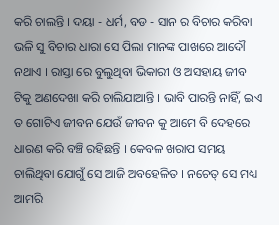କରି ଚାଲନ୍ତି । ଦୟା - ଧର୍ମ, ବଡ - ସାନ ର ବିଚାର କରିବା ଭଳି ସୁ ବିଚାର ଧାରା ସେ ପିଲା ମାନଙ୍କ ପାଖରେ ଆଦୌ ନଥାଏ । ରାସ୍ତା ରେ ବୁଲୁଥିବା ଭିକାରୀ ଓ ଅସହାୟ ଜୀବ ଟିକୁ ଅଣଦେଖା କରି ଚାଲିଯାଆନ୍ତି । ଭାବି ପାରନ୍ତି ନାହିଁ, ଇଏ ତ ଗୋଟିଏ ଜୀବନ ଯେଉଁ ଜୀବନ କୁ ଆମେ ବି ଦେହରେ ଧାରଣ କରି ବଞ୍ଚି ରହିଛନ୍ତି । କେବଳ ଖରାପ ସମୟ ଚାଲିଥିବା ଯୋଗୁଁ ସେ ଆଜି ଅବହେଳିତ । ନଚେତ୍ ସେ ମଧ୍ୟ ଆମରି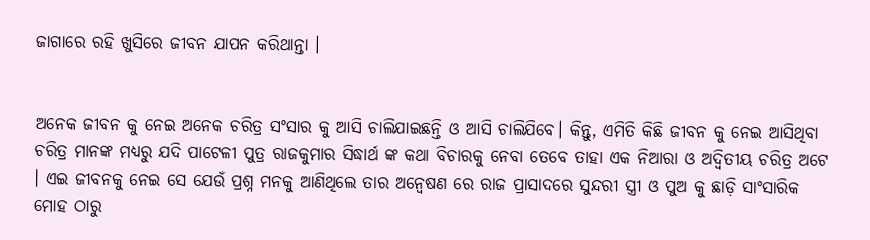ଜାଗାରେ ରହି ଖୁସିରେ ଜୀବନ ଯାପନ କରିଥାନ୍ତା ।


ଅନେକ ଜୀବନ କୁ ନେଇ ଅନେକ ଚରିତ୍ର ସଂସାର କୁ ଆସି ଚାଲିଯାଇଛନ୍ତି ଓ ଆସି ଚାଲିଯିବେ। କିନ୍ତୁ, ଏମିତି କିଛି ଜୀବନ କୁ ନେଇ ଆସିଥିବା ଚରିତ୍ର ମାନଙ୍କ ମଧ୍ୟରୁ ଯଦି ପାଟେଳୀ ପୁତ୍ର ରାଜକୁମାର ସିଦ୍ଧାର୍ଥ ଙ୍କ କଥା ବିଚାରକୁ ନେବା ତେବେ ତାହା ଏକ ନିଆରା ଓ ଅଦ୍ଵିତୀୟ ଚରିତ୍ର ଅଟେ । ଏଇ ଜୀବନକୁ ନେଇ ସେ ଯେଉଁ ପ୍ରଶ୍ନ ମନକୁ ଆଣିଥିଲେ ତାର ଅନ୍ୱେଷଣ ରେ ରାଜ ପ୍ରାସାଦରେ ସୁନ୍ଦରୀ ସ୍ତ୍ରୀ ଓ ପୁଅ କୁ ଛାଡ଼ି ସାଂସାରିକ ମୋହ ଠାରୁ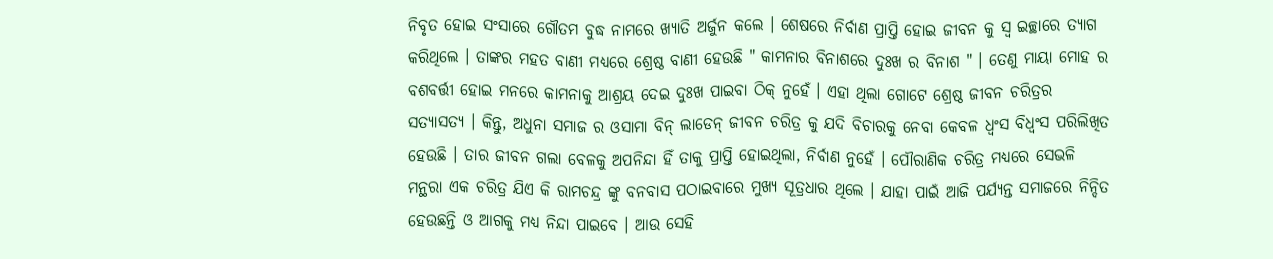ନିବୃତ ହୋଇ ସଂସାରେ ଗୌତମ ବୁଦ୍ଧ ନାମରେ ଖ୍ୟାତି ଅର୍ଜୁନ କଲେ । ଶେଷରେ ନିର୍ବାଣ ପ୍ରାପ୍ତି ହୋଇ ଜୀବନ କୁ ସ୍ୱ ଇଚ୍ଛାରେ ତ୍ୟାଗ କରିଥିଲେ । ତାଙ୍କର ମହତ ବାଣୀ ମଧ୍ୟରେ ଶ୍ରେଷ୍ଠ ବାଣୀ ହେଉଛି " କାମନାର ବିନାଶରେ ଦୁଃଖ ର ବିନାଶ " । ତେଣୁ ମାୟା ମୋହ ର ବଶବର୍ତ୍ତୀ ହୋଇ ମନରେ କାମନାକୁ ଆଶ୍ରୟ ଦେଇ ଦୁଃଖ ପାଇବା ଠିକ୍ ନୁହେଁ । ଏହା ଥିଲା ଗୋଟେ ଶ୍ରେଷ୍ଠ ଜୀବନ ଚରିତ୍ରର ସତ୍ୟାସତ୍ୟ । କିନ୍ତୁ, ଅଧୁନା ସମାଜ ର ଓସାମା ବିନ୍ ଲାଡେନ୍ ଜୀବନ ଚରିତ୍ର କୁ ଯଦି ବିଚାରକୁ ନେବା କେବଳ ଧ୍ଵଂସ ବିଧ୍ଵଂସ ପରିଲିଖିତ ହେଉଛି । ତାର ଜୀବନ ଗଲା ବେଳକୁ ଅପନିନ୍ଦା ହିଁ ତାକୁ ପ୍ରାପ୍ତି ହୋଇଥିଲା, ନିର୍ବାଣ ନୁହେଁ । ପୌରାଣିକ ଚରିତ୍ର ମଧ୍ୟରେ ସେଭଳି ମନ୍ଥରା ଏକ ଚରିତ୍ର ଯିଏ କି ରାମଚନ୍ଦ୍ର ଙ୍କୁ ବନବାସ ପଠାଇବାରେ ମୁଖ୍ୟ ସୂତ୍ରଧାର ଥିଲେ । ଯାହା ପାଇଁ ଆଜି ପର୍ଯ୍ୟନ୍ତ ସମାଜରେ ନିନ୍ଦିତ ହେଉଛନ୍ତି ଓ ଆଗକୁ ମଧ୍ୟ ନିନ୍ଦା ପାଇବେ । ଆଉ ସେହି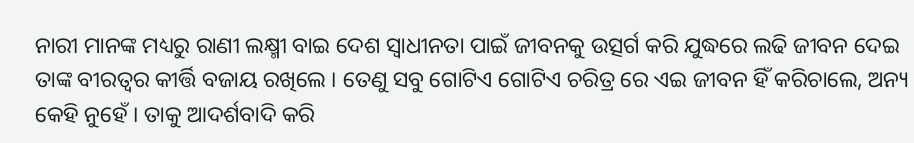ନାରୀ ମାନଙ୍କ ମଧ୍ୟରୁ ରାଣୀ ଲକ୍ଷ୍ମୀ ବାଇ ଦେଶ ସ୍ଵାଧୀନତା ପାଇଁ ଜୀବନକୁ ଉତ୍ସର୍ଗ କରି ଯୁଦ୍ଧରେ ଲଢି ଜୀବନ ଦେଇ ତାଙ୍କ ବୀରତ୍ଵର କୀର୍ତ୍ତି ବଜାୟ ରଖିଲେ । ତେଣୁ ସବୁ ଗୋଟିଏ ଗୋଟିଏ ଚରିତ୍ର ରେ ଏଇ ଜୀବନ ହିଁ କରିଚାଲେ, ଅନ୍ୟ କେହି ନୁହେଁ । ତାକୁ ଆଦର୍ଶବାଦି କରି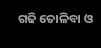ଗଢି ତୋଳିବା ଓ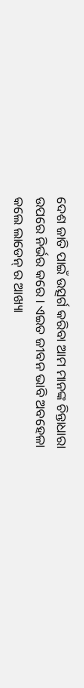ଦେଶ ଜାତି ପାଇଁ ଉତ୍ସର୍ଗ କରିବା ଆମ ମାନଙ୍କ ଚିନ୍ତାଧାରା ଉପରେ ନିର୍ଭର କରେ । ଏଇତ ଜୀବନ ଭାବି ଅବହେଳା କଲେ ଲାଡେନ୍ ର ଆଖ୍ୟା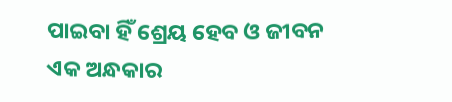ପାଇବା ହିଁ ଶ୍ରେୟ ହେବ ଓ ଜୀବନ ଏକ ଅନ୍ଧକାର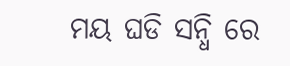ମୟ ଘଡି ସନ୍ଧି ରେ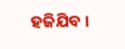ହଜିଯିବ ।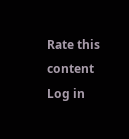Rate this content
Log in